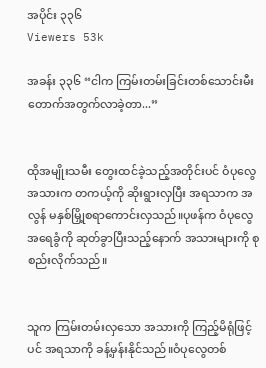အပိုင်း ၃၃၆
Viewers 53k

အခန်း ၃၃၆ “ငါက ကြမ်းတမ်းခြင်းတစ်သောင်းမီးတောက်အတွက်လာခဲ့တာ...”


ထိုအမျိုးသမီး တွေးထင်ခဲ့သည့်အတိုင်းပင် ဝံပုလွေ အသားက တကယ့်ကို ဆိုးရွားလှပြီး အရသာက အလွန် မနှစ်မြှို့စရာကောင်းလှသည်။ပုဖန်က ဝံပုလွေအရေခွံကို ဆုတ်ခွာပြီးသည့်နောက် အသားများကို စုစည်းလိုက်သည်။


သူက ကြမ်းတမ်းလှသော အသားကို ကြည့်မိရုံဖြင့်ပင် အရသာကို ခန့်မှန်းနိုင်သည်။ဝံပုလွေတစ်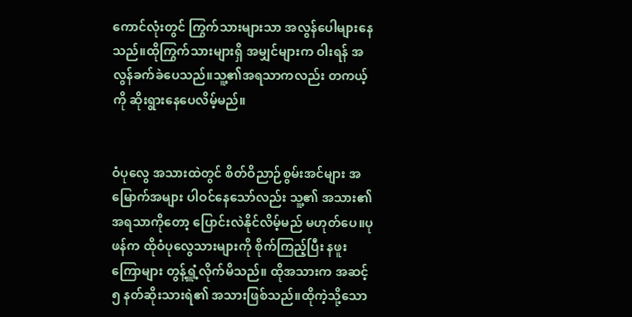ကောင်လုံးတွင် ကြွက်သားများသာ အလွန်ပေါများနေသည်။ထိုကြွက်သားများရှိ အမျှင်များက ဝါးရန် အလွန်ခက်ခဲပေသည်။သူ့၏အရသာကလည်း တကယ့်ကို ဆိုးရွားနေပေလိမ့်မည်။


ဝံပုလွေ အသားထဲတွင် စိတ်ဝိညာဉ်စွမ်းအင်များ အမြောက်အများ ပါဝင်နေသော်လည်း သူ့၏ အသား၏ အရသာကိုတော့ ပြောင်းလဲနိုင်လိမ့်မည် မဟုတ်ပေ။ပုဖန်က ထိုဝံပုလွေသားများကို စိုက်ကြည့်ပြီး နဖူးကြောများ တွန့်ရှူံ့လိုက်မိသည်။ ထိုအသားက အဆင့်၅ နတ်ဆိုးသားရဲ၏ အသားဖြစ်သည်။ထိုကဲ့သို့သော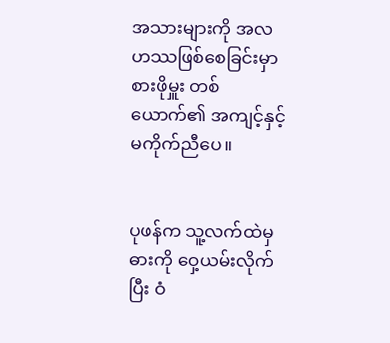အသားများကို အလဟဿဖြစ်စေခြင်းမှာ စားဖိုမှူး တစ်ယောက်၏ အကျင့်နှင့် မကိုက်ညီပေ။


ပုဖန်က သူ့လက်ထဲမှ ဓားကို ဝှေ့ယမ်းလိုက်ပြီး ဝံ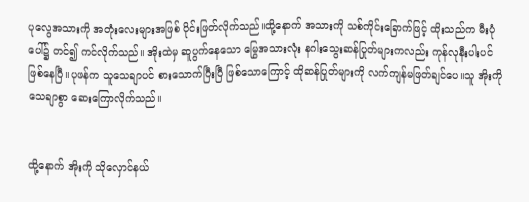ပုလွေအသားကို အတုံးလေးများအဖြစ် ပိုင်းဖြတ်လိုက်သည်။ထို့နောက် အသားကို သစ်ကိုင်းခြောက်ဖြင့် ထိုးသည်က မီးပုံပေါ်၌ တင်၍ ကင်လိုက်သည်။ အိုးထဲမှ ဆူပွက်နေသော မြွေအသားလုံး နဂါးသွေးဆန်ပြုတ်များကလည်း ကုန်လုနီးပါးပင်ဖြစ်နေပြီ။ပုဖန်က သူသေချာပင် စားသောက်ပြီးပြီ ဖြစ်သောကြောင့် ထိုဆန်ပြုတ်များကို လက်ကျန်မဖြတ်ချင်ပေ။သူ အိုးကို သေချာစွာ ဆေးကြောလိုက်သည်။


ထို့နောက် အိုးကို သိုလှောင်နယ်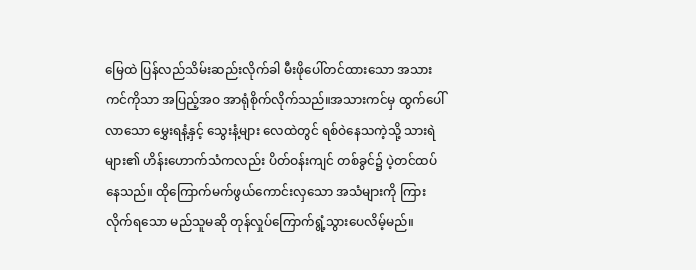မြေထဲ ပြန်လည်သိမ်းဆည်းလိုက်ခါ မီးဖိုပေါ်တင်ထားသော အသားကင်ကိုသာ အပြည့်အဝ အာရုံစိုက်လိုက်သည်။အသားကင်မှ ထွက်ပေါ်လာသော မွှေးရနံ့နှင့် သွေးနံ့များ လေထဲတွင် ရစ်ဝဲနေသကဲ့သို့ သားရဲများ၏ ဟိန်းဟောက်သံကလည်း ပိတ်ဝန်းကျင် တစ်ခွင်၌ ပဲ့တင်ထပ်နေသည်။ ထိုကြောက်မက်ဖွယ်ကောင်းလှသော အသံများကို ကြားလိုက်ရသော မည်သူမဆို တုန်လှုပ်ကြောက်ရွံ့သွားပေလိမ့်မည်။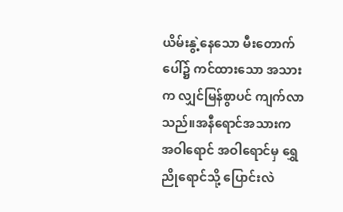ယိမ်းနွဲ့နေသော မီးတောက်ပေါ်၌ ကင်ထားသော အသားက လျှင်မြန်စွာပင် ကျက်လာသည်။အနီရောင်အသားက အဝါရောင် အဝါရောင်မှ ရွှေညိုရောင်သို့ ပြောင်းလဲ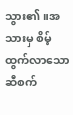သွား၏။အသားမှ စိမ့်ထွက်လာသော ဆီစက်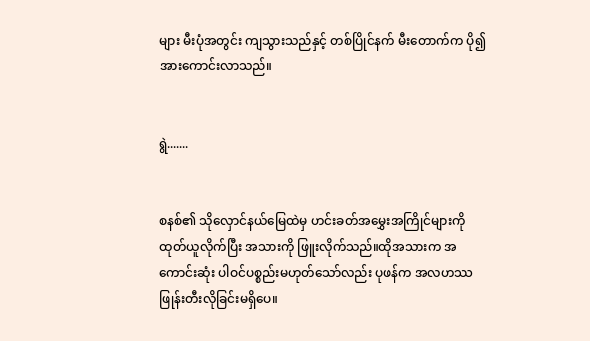များ မီးပုံအတွင်း ကျသွားသည်နှင့် တစ်ပြိုင်နက် မီးတောက်က ပို၍ အားကောင်းလာသည်။


ရွဲ.......


စနစ်၏ သိုလှောင်နယ်မြေထဲမှ ဟင်းခတ်အမွှေးအကြိုင်များကို ထုတ်ယူလိုက်ပြီး အသားကို ဖြူးလိုက်သည်။ထိုအသားက အကောင်းဆုံး ပါဝင်ပစ္စည်းမဟုတ်သော်လည်း ပုဖန်က အလဟဿဖြုန်းတီးလိုခြင်းမရှိပေ။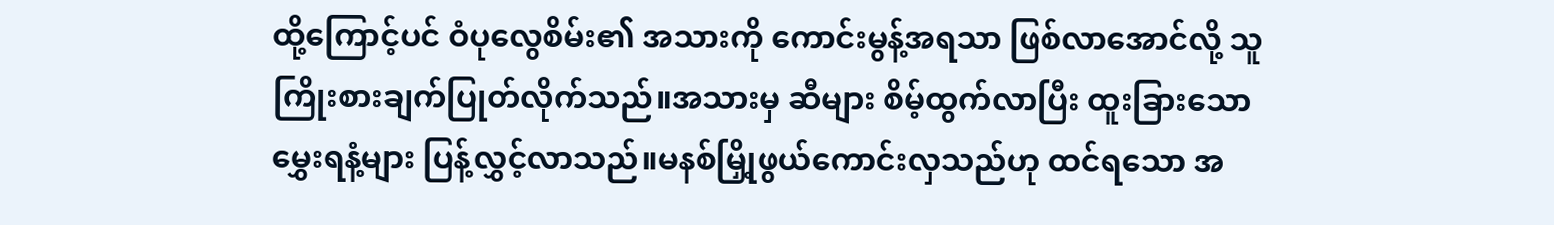ထို့ကြောင့်ပင် ဝံပုလွေစိမ်း၏ အသားကို ကောင်းမွန့်အရသာ ဖြစ်လာအောင်လို့ သူကြိုးစားချက်ပြုတ်လိုက်သည်။အသားမှ ဆီများ စိမ့်ထွက်လာပြီး ထူးခြားသော မွှေးရနံ့များ ပြန့်လွှင့်လာသည်။မနစ်မြှို့ဖွယ်ကောင်းလှသည်ဟု ထင်ရသော အ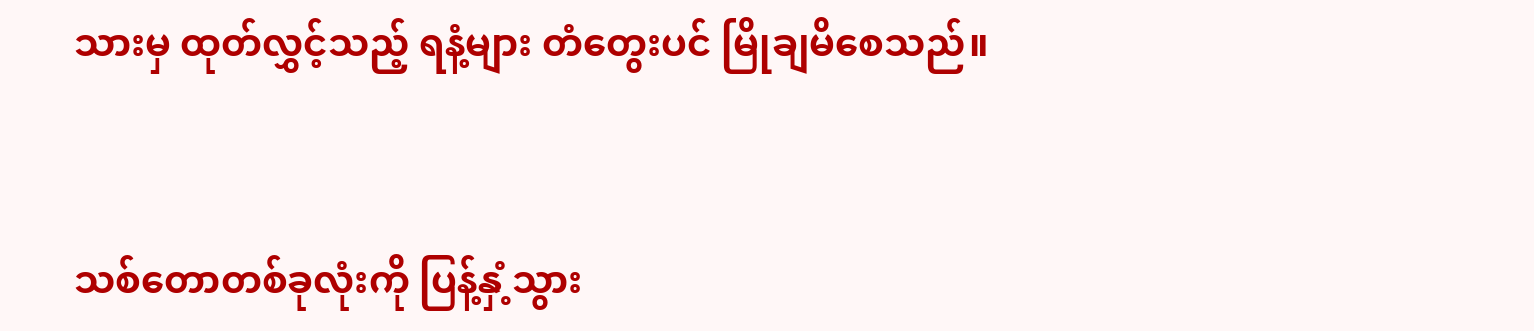သားမှ ထုတ်လွှင့်သည့် ရနံ့များ တံတွေးပင် မြိုချမိစေသည်။


သစ်တောတစ်ခုလုံးကို ပြန့်နှံ့သွား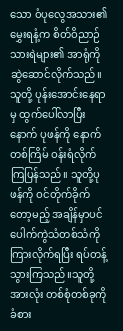သော ဝံပုလွေအသား၏ မွှေးရနံ့က စိတ်ဝိညာဉ်သားရဲများ၏ အာရုံကို ဆွဲဆောင်လိုက်သည်။သူတို့ ပုန်းအောင်းနေရာမှ ထွက်ပေါ်လာပြီးနောက် ပုဖန်ကို နောက်တစ်ကြိမ် ဝန်းရံလိုက်ကြပြန်သည်။ သူတို့ပုဖန်ကို ဝင်တိုက်ခိုက်တော့မည့် အချိန်မှာပင် ပေါက်ကွဲသံတစ်သံကို ကြားလိုက်ရပြီး ရပ်တန့်သွားကြသည်။သူတို့အားလုံး တစ်စုံတစ်ခုကို ခံစား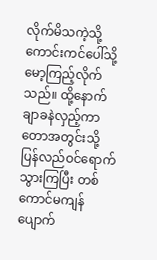လိုက်မိသကဲ့သို့ ကောင်းကင်ပေါ်သို့ မော့ကြည့်လိုက်သည်။ ထို့နောက်ချာခနဲလှည့်ကာ တောအတွင်းသို့ ပြန်လည်ဝင်ရောက်သွားကြပြီး တစ်ကောင်မကျန် ပျောက်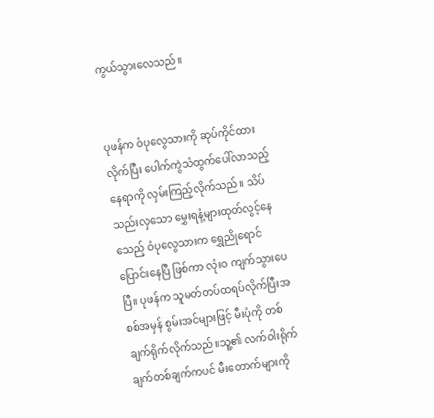ကွယ်သွားလေသည်။


ပုဖန်က ဝံပုလွေသားကို ဆုပ်ကိုင်ထားလိုက်ပြီး ပေါက်ကွဲသံထွက်ပေါ်လာသည့် နေရာကို လှမ်းကြည့်လိုက်သည်။ သိပ်သည်းလှသော မွှေးရနံ့များထုတ်လွင့်နေသေည့် ဝံပုလွေသားက ရွှေညိုရောင်ပြောင်းနေပြီ ဖြစ်ကာ လုံးဝ ကျက်သွားပေပြီ။ ပုဖန်က သူမတ်တပ်ထရပ်လိုက်ပြီးအစစ်အမှန် စွမ်းအင်များဖြင့် မီးပုံကို တစ်ချက်ရိုက်လိုက်သည်။သူ့၏ လက်ဝါးရိုက်ချက်တစ်ချက်ကပင် မီးတောက်များကို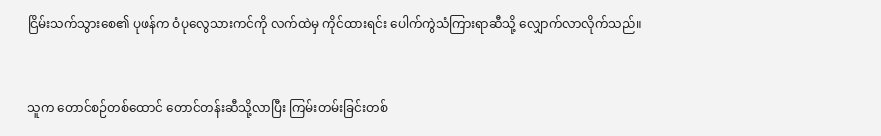ငြိမ်းသက်သွားစေ၏ ပုဖန်က ဝံပုလွေသားကင်ကို လက်ထဲမှ ကိုင်ထားရင်း ပေါက်ကွဲသံကြားရာဆီသို့ လျှောက်လာလိုက်သည်။


သူက တောင်စဉ်တစ်ထောင် တောင်တန်းဆီသို့လာပြီး ကြမ်းတမ်းခြင်းတစ်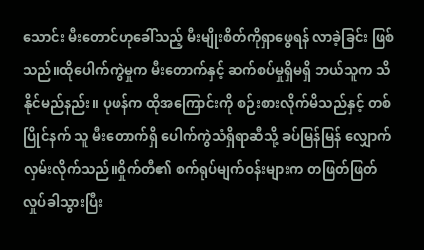သောင်း မီးတောင်ဟုခေါ်သည့် မီးမျိုးစိတ်ကိုရှာဖွေရန် လာခဲ့ခြင်း ဖြစ်သည်။ထိုပေါက်ကွဲမှုက မီးတောက်နှင့် ဆက်စပ်မှုရှိမရှိ ဘယ်သူက သိနိုင်မည်နည်း။ ပုဖန်က ထိုအကြောင်းကို စဉ်းစားလိုက်မိသည်နှင့် တစ်ပြိုင်နက် သူ မီးတောက်ရှိ ပေါက်ကွဲသံရှိရာဆီသို့ ခပ်မြန်မြန် လျှောက်လှမ်းလိုက်သည်။ဝှိုက်တီ၏ စက်ရုပ်မျက်ဝန်းများက တဖြတ်ဖြတ်လှုပ်ခါသွားပြီး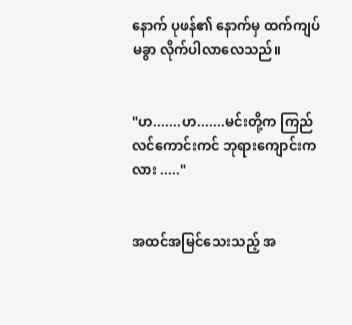နောက် ပုဖန်၏ နောက်မှ ထက်ကျပ်မခွာ လိုက်ပါလာလေသည်။


"ဟ.......ဟ.......မင်းတို့က ကြည်လင်ကောင်းကင် ဘုရားကျောင်းကလား ....."


အထင်အမြင်သေးသည့် အ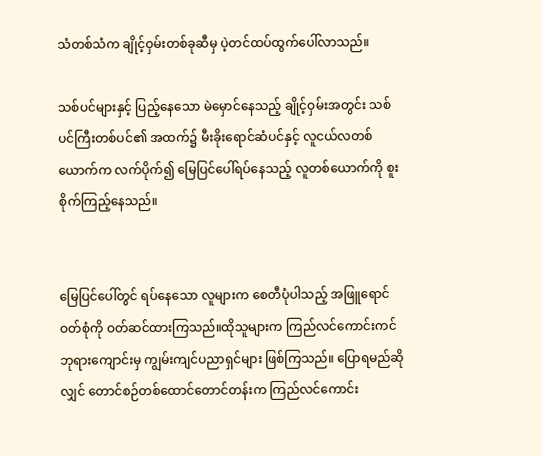သံတစ်သံက ချိုင့်ဝှမ်းတစ်ခုဆီမှ ပဲ့တင်ထပ်ထွက်ပေါ်လာသည်။

သစ်ပင်များနှင့် ပြည့်နေသော မဲမှောင်နေသည့် ချိုင့်ဝှမ်းအတွင်း သစ်ပင်ကြီးတစ်ပင်၏ အထက်၌ မီးခိုးရောင်ဆံပင်နှင့် လူငယ်လတစ်ယောက်က လက်ပိုက်၍ မြေပြင်ပေါ်ရပ်နေသည့် လူတစ်ယောက်ကို စူးစိုက်ကြည့်နေသည်။


မြေပြင်ပေါ်တွင် ရပ်နေသော လူများက စေတီပုံပါသည့် အဖြူရောင်ဝတ်စုံကို ဝတ်ဆင်ထားကြသည်။ထိုသူများက ကြည်လင်ကောင်းကင် ဘုရားကျောင်းမှ ကျွမ်းကျင်ပညာရှင်များ ဖြစ်ကြသည်။ ပြောရမည်ဆိုလျှင် တောင်စဉ်တစ်ထောင်တောင်တန်းက ကြည်လင်ကောင်း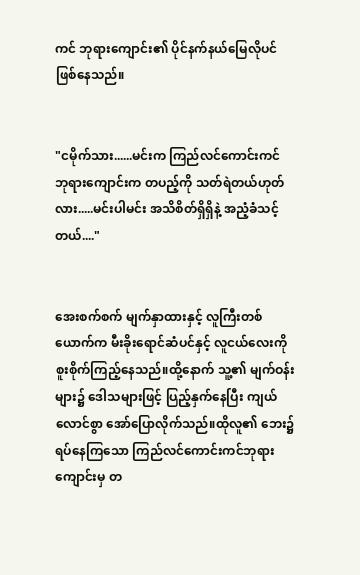ကင် ဘုရားကျောင်း၏ ပိုင်နက်နယ်မြေလိုပင် ဖြစ်နေသည်။


"ငမိုက်သား......မင်းက ကြည်လင်ကောင်းကင် ဘုရားကျောင်းက တပည့်ကို သတ်ရဲတယ်ဟုတ်လား.....မင်းပါမင်း အသိစိတ်ရှိရှိနဲ့ အညံ့ခံသင့်တယ်...."


အေးစက်စက် မျက်နှာထားနှင့် လူကြီးတစ်ယောက်က မီးခိုးရောင်ဆံပင်နှင့် လူငယ်လေးကို စူးစိုက်ကြည့်နေသည်။ထို့နောက် သူ့၏ မျက်ဝန်းများ၌ ဒေါသများဖြင့် ပြည့်နှက်နေပြီး ကျယ်လောင်စွာ အော်ပြောလိုက်သည်။ထိုလူ၏ ဘေး၌ ရပ်နေကြသော ကြည်လင်ကောင်းကင်ဘုရားကျောင်းမှ တ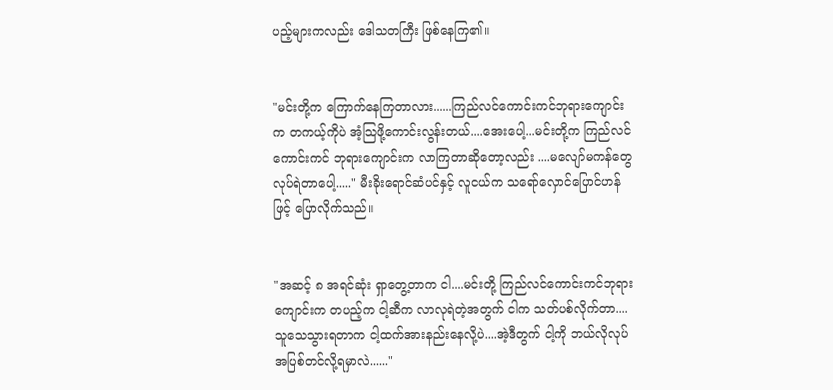ပည့်များကလည်း ဒေါသတကြီး ဖြစ်နေကြ၏။


"မင်းတို့က ကြောက်နေကြတာလား......ကြည်လင်ကောင်းကင်ဘုရားကျောင်းက တကယ့်ကိုပဲ အံ့သြဖို့ကောင်းလွန်းတယ်....အေးပေါ့...မင်းတို့က ကြည်လင်ကောင်းကင် ဘုရားကျောင်းက လာကြတာဆိုတော့လည်း ....မလျော်မကန်တွေ လုပ်ရဲတာပေါ့....." မီးခိုးရောင်ဆံပင်နှင့် လူငယ်က သရော်လှောင်ပြောင်ဟန်ဖြင့် ပြောလိုက်သည်။


"အဆင့် ၈ အရင်ဆုံး ရှာတွေ့တာက ငါ....မင်းတို့ ကြည်လင်ကောင်းကင်ဘုရားကျောင်းက တပည့်က ငါ့ဆီက လာလုရဲတဲ့အတွက် ငါက သတ်ပစ်လိုက်တာ....သူသေသွားရတာက ငါ့ထက်အားနည်းနေလို့ပဲ....အဲ့ဒီတွက် ငါ့ကို ဘယ်လိုလုပ် အပြစ်တင်လို့ရမှာလဲ......"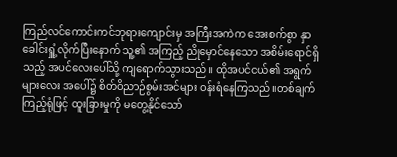ကြည်လင်ကောင်းကင်ဘုရားကျောင်းမှ အကြီးအကဲက အေးစက်စွာ နှာခေါင်းရှူံ့လိုက်ပြီးနောက် သူ့၏ အကြည့် ညိုမှောင်နေသော အစိမ်းရောင်ရှိသည့် အပင်လေးပေါ်သို့ ကျရောက်သွားသည်။ ထိုအပင်ငယ်၏ အရွက်များလေး အပေါ်၌ စိတ်ဝိညာဉ်စွမ်းအင်များ ဝန်းရံနေကြသည်။တစ်ချက် ကြည့်ရုံဖြင့် ထူးခြားမှုကို မတွေ့နိုင်သော်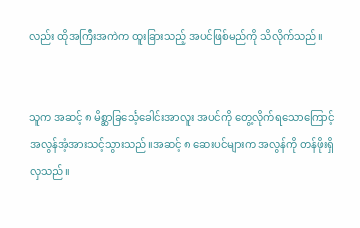လည်း ထိုအကြီးအကဲက ထူးခြားသည့် အပင်ဖြစ်မည်ကို သိလိုက်သည်။


သူက အဆင့် ၈ မိစ္ဆာခြင်္သေ့ခေါင်းအာလူး အပင်ကို တွေ့လိုက်ရသောကြောင့် အလွန်အံ့အားသင့်သွားသည်။အဆင့် ၈ ဆေးပင်များက အလွန်ကို တန်ဖိုးရှိလှသည်။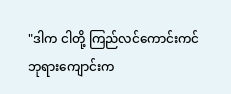"ဒါက ငါတို့ ကြည်လင်ကောင်းကင် ဘုရားကျောင်းက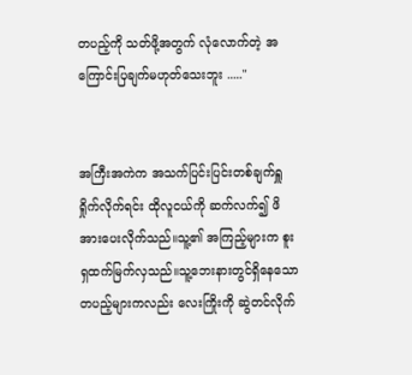တပည့်ကို သတ်ဖို့အတွက် လုံလောက်တဲ့ အကြောင်းပြချက်မဟုတ်သေးဘူး ....."


အကြီးအကဲက အသက်ပြင်းပြင်းတစ်ချက်ရှူရှိုက်လိုက်ရင်း ထိုလူငယ်ကို ဆက်လက်၍ ဖိအားပေးလိုက်သည်။သူ့၏ အကြည့်များက စူးရှထက်မြက်လှသည်။သူ့ဘေးနားတွင်ရှိနေသော တပည့်များကလည်း လေးကြိုးကို ဆွဲတင်လိုက်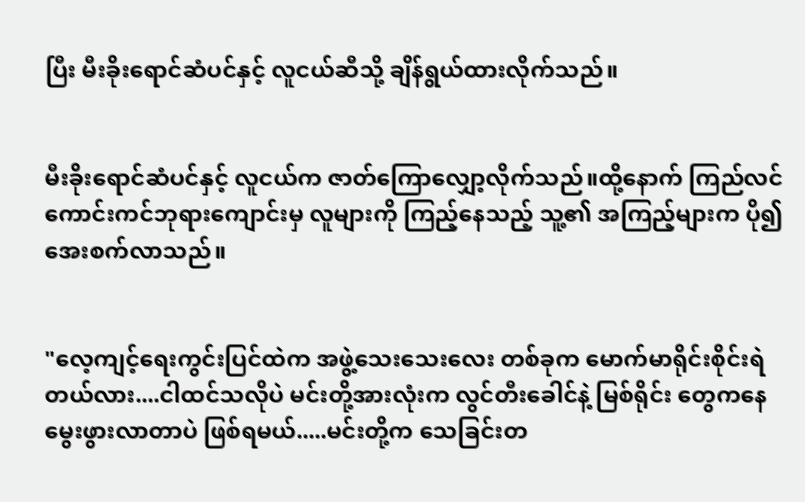ပြီး မီးခိုးရောင်ဆံပင်နှင့် လူငယ်ဆီသို့ ချိန်ရွယ်ထားလိုက်သည်။


မီးခိုးရောင်ဆံပင်နှင့် လူငယ်က ဇာတ်ကြောလျှော့လိုက်သည်။ထို့နောက် ကြည်လင်ကောင်းကင်ဘုရားကျောင်းမှ လူများကို ကြည့်နေသည့် သူ့၏ အကြည့်များက ပို၍ အေးစက်လာသည်။


"လေ့ကျင့်ရေးကွင်းပြင်ထဲက အဖွဲ့သေးသေးလေး တစ်ခုက မောက်မာရိုင်းစိုင်းရဲတယ်လား....ငါထင်သလိုပဲ မင်းတို့အားလုံးက လွင်တီးခေါင်နဲ့ မြစ်ရိုင်း တွေကနေ မွေးဖွားလာတာပဲ ဖြစ်ရမယ်.....မင်းတို့က သေခြင်းတ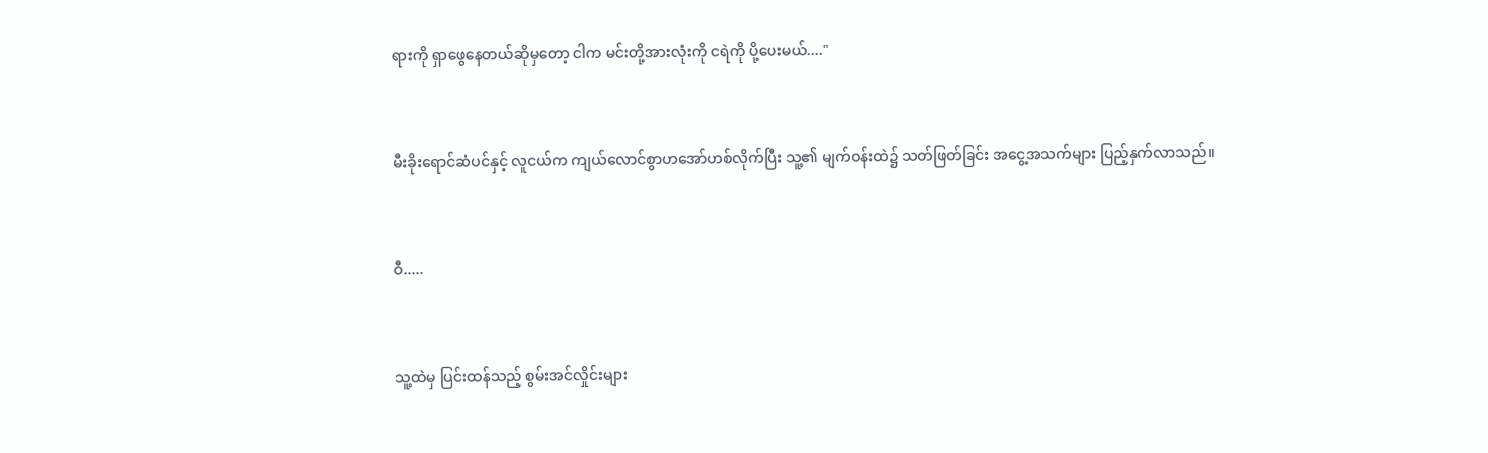ရားကို ရှာဖွေနေတယ်ဆိုမှတော့ ငါက မင်းတို့အားလုံးကို ငရဲကို ပို့ပေးမယ်...."


မီးခိုးရောင်ဆံပင်နှင့် လူငယ်က ကျယ်လောင်စွာဟအော်ဟစ်လိုက်ပြီး သူ့၏ မျက်ဝန်းထဲ၌ သတ်ဖြတ်ခြင်း အငွေ့အသက်များ ပြည့်နှက်လာသည်။


ဝီ.....


သူ့ထဲမှ ပြင်းထန်သည့် စွမ်းအင်လှိုင်းများ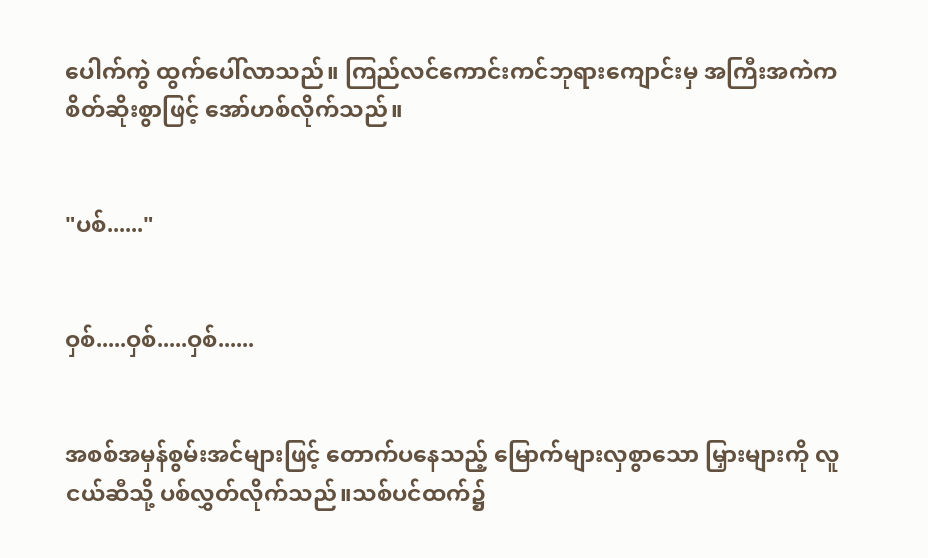ပေါက်ကွဲ ထွက်ပေါ်လာသည်။ ကြည်လင်ကောင်းကင်ဘုရားကျောင်းမှ အကြီးအကဲက စိတ်ဆိုးစွာဖြင့် အော်ဟစ်လိုက်သည်။


"ပစ်......"


ဝှစ်.....ဝှစ်.....ဝှစ်......


အစစ်အမှန်စွမ်းအင်များဖြင့် တောက်ပနေသည့် မြောက်များလှစွာသော မြှားများကို လူငယ်ဆီသို့ ပစ်လွှတ်လိုက်သည်။သစ်ပင်ထက်၌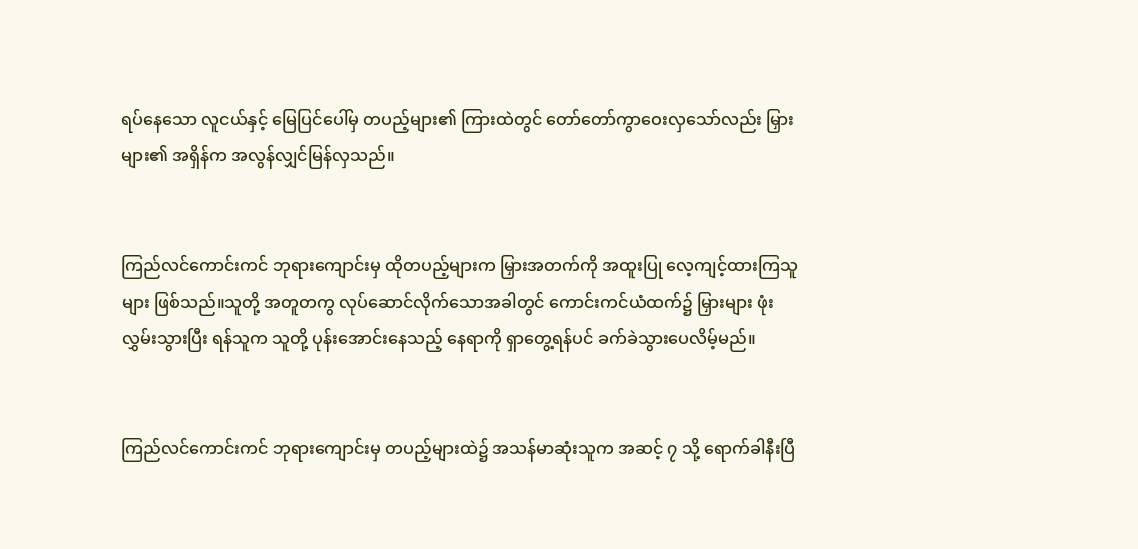ရပ်နေသော လူငယ်နှင့် မြေပြင်ပေါ်မှ တပည့်များ၏ ကြားထဲတွင် တော်တော်ကွာဝေးလှသော်လည်း မြှားများ၏ အရှိန်က အလွန်လျှင်မြန်လှသည်။


ကြည်လင်ကောင်းကင် ဘုရားကျောင်းမှ ထိုတပည့်များက မြှားအတက်ကို အထူးပြု လေ့ကျင့်ထားကြသူများ ဖြစ်သည်။သူတို့ အတူတကွ လုပ်ဆောင်လိုက်သောအခါတွင် ကောင်းကင်ယံထက်၌ မြှားများ ဖုံးလွှမ်းသွားပြီး ရန်သူက သူတို့ ပုန်းအောင်းနေသည့် နေရာကို ရှာတွေ့ရန်ပင် ခက်ခဲသွားပေလိမ့်မည်။


ကြည်လင်ကောင်းကင် ဘုရားကျောင်းမှ တပည့်များထဲ၌ အသန်မာဆုံးသူက အဆင့် ၇ သို့ ရောက်ခါနီးပြီ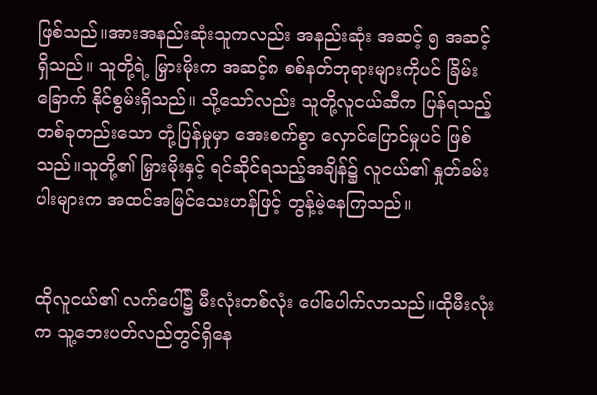ဖြစ်သည်။အားအနည်းဆုံးသူကလည်း အနည်းဆုံး အဆင့် ၅ အဆင့်ရှိသည်။ သူတို့ရဲ့ မြှားမိုးက အဆင့်၈ စစ်နတ်ဘုရားများကိုပင် ခြိမ်းခြောက် နိုင်စွမ်းရှိသည်။ သို့သော်လည်း သူတို့လူငယ်ဆီက ပြန်ရသည့် တစ်ခုတည်းသော တုံ့ပြန်မှုမှာ အေးစက်စွာ လှောင်ပြောင်မှုပင် ဖြစ်သည်။သူတို့၏ မြှားမိုးနှင့် ရင်ဆိုင်ရသည့်အချိန်၌ လူငယ်၏ နှုတ်ခမ်းပါးများက အထင်အမြင်သေးဟန်ဖြင့် တွန့်မဲ့နေကြသည်။


ထိုလူငယ်၏ လက်ပေါ်၌ မီးလုံးတစ်လုံး ပေါ်ပေါက်လာသည်။ထိုမီးလုံးက သူ့ဘေးပတ်လည်တွင်ရှိနေ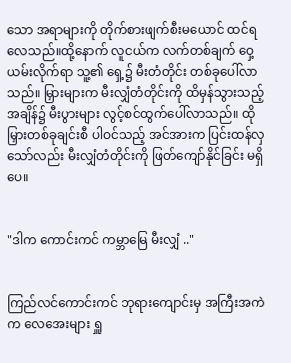သော အရာများကို တိုက်စားဖျက်စီးမယောင် ထင်ရလေသည်။ထို့နောက် လူငယ်က လက်တစ်ချက် ဝှေ့ယမ်းလိုက်ရာ သူ့၏ ရှေ့၌ မီးတံတိုင်း တစ်ခုပေါ်လာသည်။ မြှားများက မီးလျှံတံတိုင်းကို ထိမှန်သွားသည့် အချိန်၌ မီးပွားများ လွင့်စင်ထွက်ပေါ်လာသည်။ ထိုမြှားတစ်ခုချင်းစီ ပါဝင်သည့် အင်အားက ပြင်းထန်လှသော်လည်း မီးလျှံတံတိုင်းကို ဖြတ်ကျော်နိုင်ခြင်း မရှိပေ။


"ဒါက ကောင်းကင် ကမ္ဘာမြေ မီးလျှံ .."


ကြည်လင်ကောင်းကင် ဘုရားကျောင်းမှ အကြီးအကဲက လေအေးများ ရှူ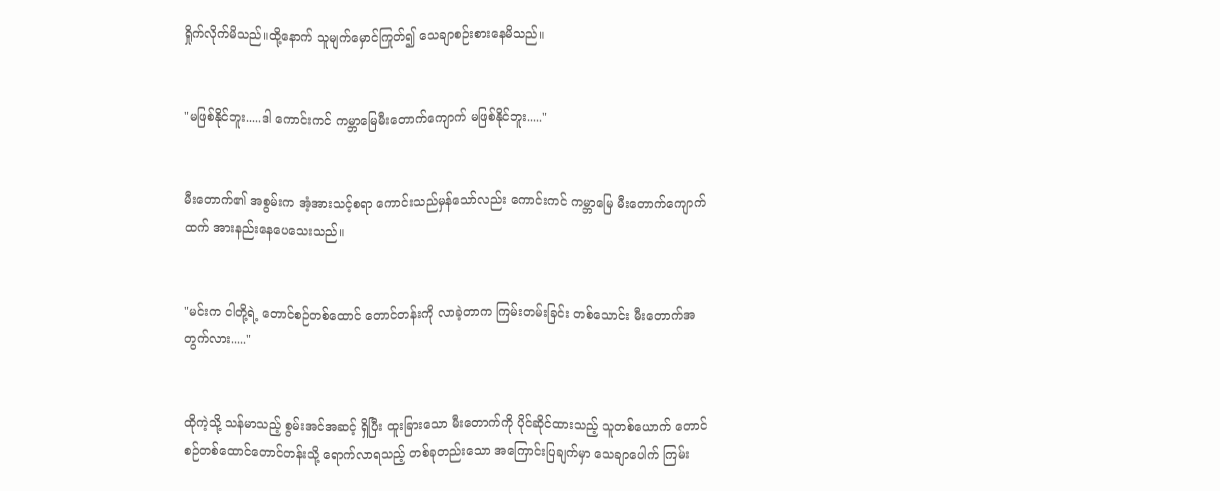ရှိုက်လိုက်မိသည်။ထို့နောက် သူမျက်မှောင်ကြုတ်၍ သေချာစဉ်းစားနေမိသည်။


"မဖြစ်နိုင်ဘူး.....ဒါ ကောင်းကင် ကမ္ဘာမြေမီးတောက်ကျောက် မဖြစ်နိုင်ဘူး....."


မီးတောက်၏ အစွမ်းက အံ့အားသင့်စရာ ကောင်းသည်မှန်သော်လည်း ကောင်းကင် ကမ္ဘာမြေ မီးတောက်ကျောက်ထက် အားနည်းနေပေသေးသည်။


"မင်းက ငါတို့ရဲ့ တောင်စဉ်တစ်ထောင် တောင်တန်းကို လာခဲ့တာက ကြမ်းတမ်းခြင်း တစ်သောင်း မီးတောက်အတွက်လား....."


ထိုကဲ့သို့ သန်မာသည့် စွမ်းအင်အဆင့် ရှိပြီး ထူးခြားသော မီးတောက်ကို ပိုင်ဆိုင်ထားသည့် သူတစ်ယောက် တောင်စဉ်တစ်ထောင်တောင်တန်းသို့ ရောက်လာရသည့် တစ်ခုတည်းသော အကြောင်းပြချက်မှာ သေချာပေါက် ကြမ်း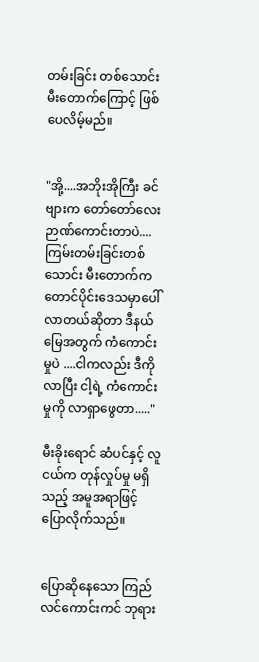တမ်းခြင်း တစ်သောင်း မီးတောက်ကြောင့် ဖြစ်ပေလိမ့်မည်။


"အို့....အဘိုးအိုကြီး ခင်ဗျားက တော်တော်လေး ဉာဏ်ကောင်းတာပဲ.... ကြမ်းတမ်းခြင်းတစ်သောင်း မီးတောက်က တောင်ပိုင်းဒေသမှာပေါ်လာတယ်ဆိုတာ ဒီနယ်မြေအတွက် ကံကောင်းမှုပဲ ....ငါကလည်း ဒီကိုလာပြီး ငါ့ရဲ့ ကံကောင်းမှုကို လာရှာဖွေတာ....."

မီးခိုးရောင် ဆံပင်နှင့် လူငယ်က တုန်လှုပ်မှု မရှိသည့် အမူအရာဖြင့် ပြောလိုက်သည်။


ပြောဆိုနေသော ကြည်လင်ကောင်းကင် ဘုရား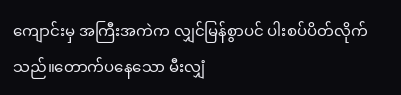ကျောင်းမှ အကြီးအကဲက လျှင်မြန်စွာပင် ပါးစပ်ပိတ်လိုက်သည်။တောက်ပနေသော မီးလျှံ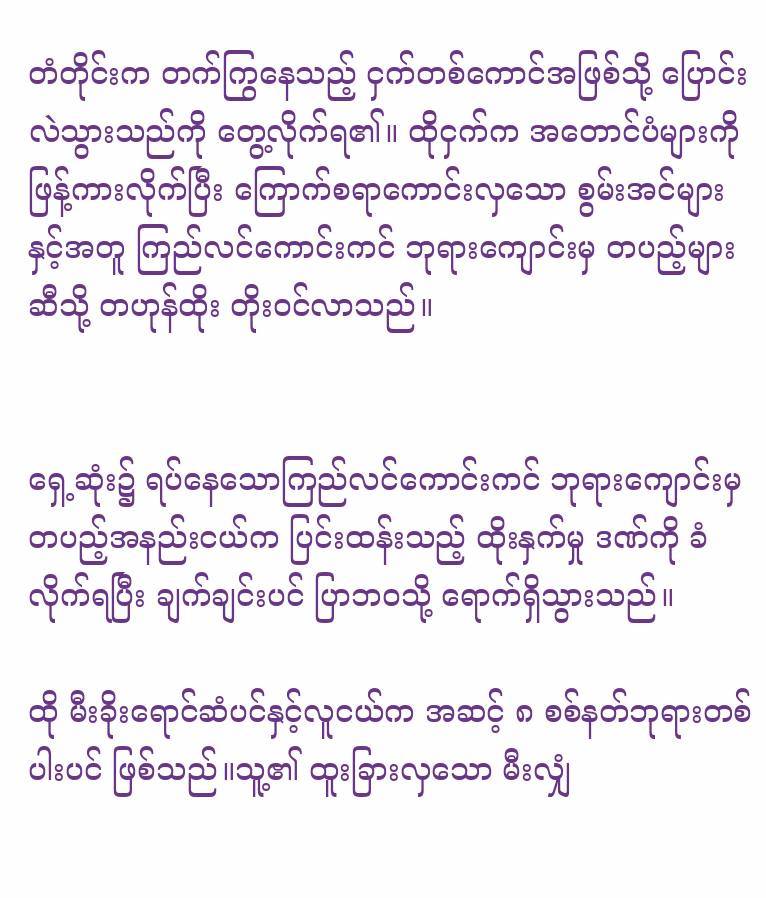တံတိုင်းက တက်ကြွနေသည့် ငှက်တစ်ကောင်အဖြစ်သို့ ပြောင်းလဲသွားသည်ကို တွေ့လိုက်ရ၏။ ထိုငှက်က အတောင်ပံများကို ဖြန့်ကားလိုက်ပြီး ကြောက်စရာကောင်းလှသော စွမ်းအင်များနှင့်အတူ ကြည်လင်ကောင်းကင် ဘုရားကျောင်းမှ တပည့်များဆီသို့ တဟုန်ထိုး တိုးဝင်လာသည်။


ရှေ့ဆုံး၌ ရပ်နေသောကြည်လင်ကောင်းကင် ဘုရားကျောင်းမှ တပည့်အနည်းငယ်က ပြင်းထန်းသည့် ထိုးနှက်မှု ဒဏ်ကို ခံလိုက်ရပြီး ချက်ချင်းပင် ပြာဘဝသို့ ရောက်ရှိသွားသည်။

ထို မီးခိုးရောင်ဆံပင်နှင့်လူငယ်က အဆင့် ၈ စစ်နတ်ဘုရားတစ်ပါးပင် ဖြစ်သည်။သူ့၏ ထူးခြားလှသော မီးလျှံ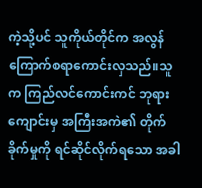ကဲ့သို့ပင် သူကိုယ်တိုင်က အလွန် ကြောက်စရာကောင်းလှသည်။သူက ကြည်လင်ကောင်းကင် ဘုရားကျောင်းမှ အကြီးအကဲ၏ တိုက်ခိုက်မှုကို ရင်ဆိုင်လိုက်ရသော အခါ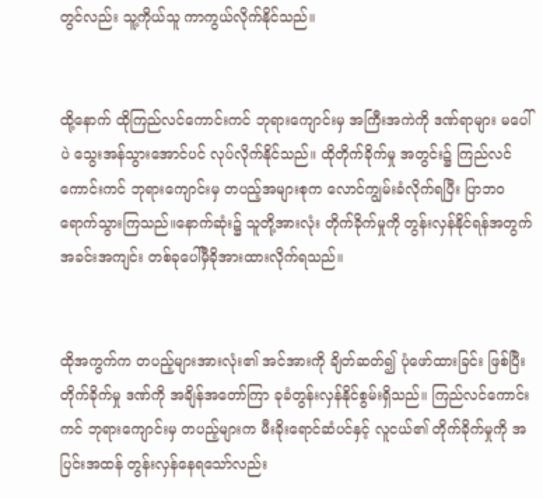တွင်လည်း သူ့ကိုယ်သူ ကာကွယ်လိုက်နိုင်သည်။


ထို့နောက် ထိုကြည်လင်ကောင်းကင် ဘုရားကျောင်းမှ အကြီးအကဲကို ဒဏ်ရာများ မပေါ်ပဲ သွေးအန်သွားအောင်ပင် လုပ်လိုက်နိုင်သည်။ ထိုတိုက်ခိုက်မှု အတွင်း၌ ကြည်လင်ကောင်းကင် ဘုရားကျောင်းမှ တပည့်အများစုက လောင်ကျွမ်းခံလိုက်ရပြီး ပြာဘဝ ရောက်သွားကြသည်။နောက်ဆုံး၌ သူတို့အားလုံး တိုက်ခိုက်မှုကို တွန်းလှန်နိုင်ရန်အတွက် အခင်းအကျင်း တစ်ခုပေါ်မှီခိုအားထားလိုက်ရသည်။


ထိုအကွက်က တပည့်များအားလုံး၏ အင်အားကို ချိတ်ဆတ်၍ ပုံဖော်ထားခြင်း ဖြစ်ပြီး တိုက်ခိုက်မှု ဒဏ်ကို အချိန်အတော်ကြာ ခုခံတွန်းလှန်နိုင်စွမ်းရှိသည်။ ကြည်လင်ကောင်းကင် ဘုရားကျောင်းမှ တပည့်များက မီးခိုးရောင်ဆံပင်နှင့် လူငယ်၏ တိုက်ခိုက်မှုကို အပြင်းအထန် တွန်းလှန်နေရသော်လည်း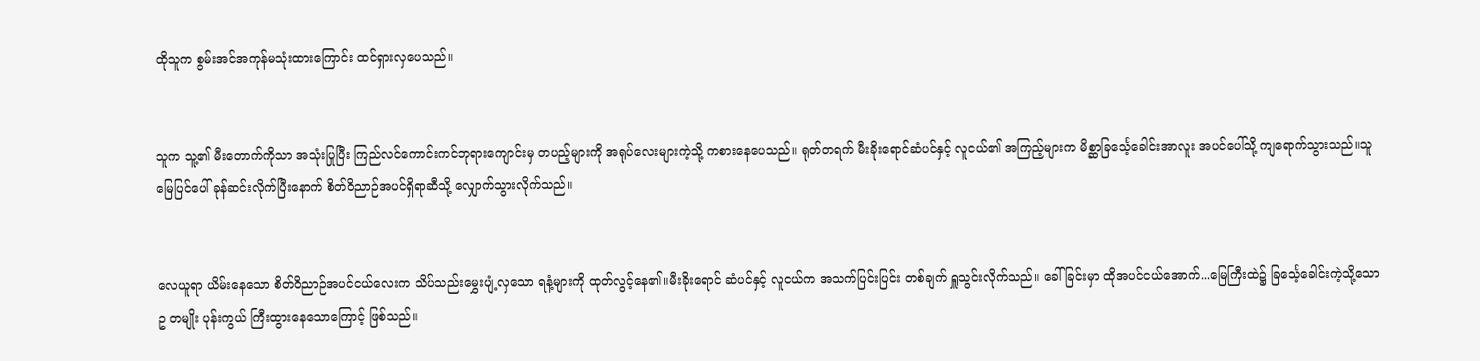ထိုသူက စွမ်းအင်အကုန်မသုံးထားကြောင်း ထင်ရှားလှပေသည်။


သူက သူ့၏ မီးတောက်ကိုသာ အသုံးပြုပြီး ကြည်လင်ကောင်းကင်ဘုရားကျောင်းမှ တပည့်များကို အရုပ်လေးများကဲ့သို့ ကစားနေပေသည်။ ရုတ်တရက် မီးခိုးရောင်ဆံပင်နှင့် လူငယ်၏ အကြည့်များက မိစ္ဆာခြင်္သေ့ခေါင်းအာလူး အပင်ပေါ်သို့ ကျရောက်သွားသည်။သူ မြေပြင်ပေါ် ခုန်ဆင်းလိုက်ပြီးနောက် စိတ်ဝိညာဉ်အပင်ရှိရာဆီသို့ လျှောက်သွားလိုက်သည်။


လေယူရာ ယိမ်းနေသော စိတ်ဝိညာဉ်အပင်ငယ်လေးက သိပ်သည်းမွှေးပျံ့လှသော ရနံ့များကို ထုတ်လွင့်နေ၏။မီးခိုးရောင် ဆံပင်နှင့် လူငယ်က အသက်ပြင်းပြင်း တစ်ချက် ရှူသွင်းလိုက်သည်။ ခေါ်ခြင်းမှာ ထိုအပင်ငယ်အောက်...မြေကြီးထဲ၌ ခြင်္သေ့ခေါင်းကဲ့သို့သော ဥ တမျိုး ပုန်းကွယ် ကြီးထွားနေသောကြောင့် ဖြစ်သည်။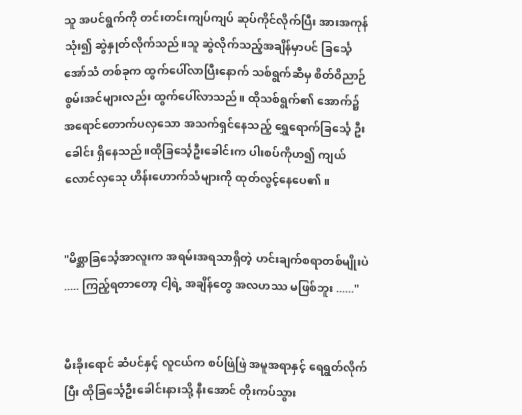သူ အပင်ရွက်ကို တင်းတင်းကျပ်ကျပ် ဆုပ်ကိုင်လိုက်ပြီး အားအကုန်သုံး၍ ဆွဲနှုတ်လိုက်သည်။သူ ဆွဲလိုက်သည့်အချိန်မှာပင် ခြင်္သေ့အော်သံ တစ်ခုက ထွက်ပေါ်လာပြီးနောက် သစ်ရွက်ဆီမှ စိတ်ဝိညာဉ် စွမ်းအင်များလည်း ထွက်ပေါ်လာသည်။ ထိုသစ်ရွက်၏ အောက်၌ အရောင်တောက်ပလှသော အသက်ရှင်နေသည့် ရွှေရောက်ခြင်္သေ့ ဦးခေါင်း ရှိနေသည်။ထိုခြင်္သေ့ဦးခေါင်းက ပါးစပ်ကိုဟ၍ ကျယ်လောင်လှသေု ဟိန်းဟောက်သံများကို ထုတ်လွင့်နေပေ၏။


"မိစ္ဆာခြင်္သေ့အာလူးက အရမ်းအရသာရှိတဲ့ ဟင်းချက်စရာတစ်မျိုးပဲ ..... ကြည့်ရတာတော့ ငါ့ရဲ့ အချိန်တွေ အလဟဿ မဖြစ်ဘူး ......"


မီးခိုးရောင် ဆံပင်နှင့် လူငယ်က စပ်ဖြဲဖြဲ အမူအရာနှင့် ရေရွတ်လိုက်ပြီး ထိုခြင်္သေ့ဦးခေါင်းနားသို့ နီးအောင် တိုးကပ်သွား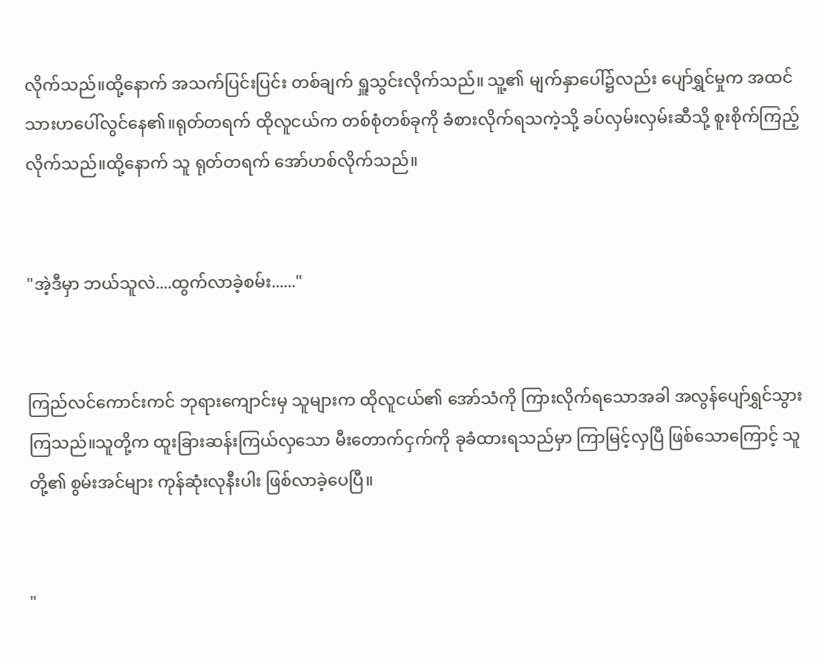လိုက်သည်။ထို့နောက် အသက်ပြင်းပြင်း တစ်ချက် ရှူသွင်းလိုက်သည်။ သူ့၏ မျက်နှာပေါ်၌လည်း ပျော်ရွှင်မှုက အထင်သားဟပေါ်လွင်နေ၏။ရုတ်တရက် ထိုလူငယ်က တစ်စုံတစ်ခုကို ခံစားလိုက်ရသကဲ့သို့ ခပ်လှမ်းလှမ်းဆီသို့ စူးစိုက်ကြည့်လိုက်သည်။ထို့နောက် သူ ရုတ်တရက် အော်ဟစ်လိုက်သည်။


"အဲ့ဒီမှာ ဘယ်သူလဲ....ထွက်လာခဲ့စမ်း......"


ကြည်လင်ကောင်းကင် ဘုရားကျောင်းမှ သူများက ထိုလူငယ်၏ အော်သံကို ကြားလိုက်ရသောအခါ အလွန်ပျော်ရွှင်သွားကြသည်။သူတို့က ထူးခြားဆန်းကြယ်လှသော မီးတောက်ငှက်ကို ခုခံထားရသည်မှာ ကြာမြင့်လှပြီ ဖြစ်သောကြောင့် သူတို့၏ စွမ်းအင်များ ကုန်ဆုံးလုနီးပါး ဖြစ်လာခဲ့ပေပြီ။


"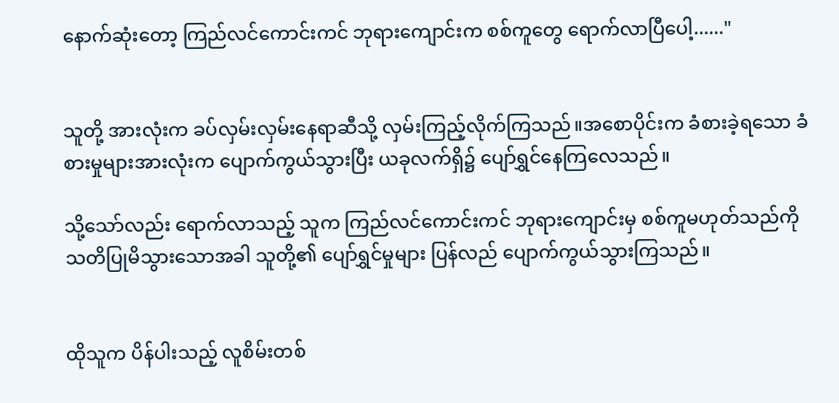နောက်ဆုံးတော့ ကြည်လင်ကောင်းကင် ဘုရားကျောင်းက စစ်ကူတွေ ရောက်လာပြီပေါ့......"


သူတို့ အားလုံးက ခပ်လှမ်းလှမ်းနေရာဆီသို့ လှမ်းကြည့်လိုက်ကြသည်။အစောပိုင်းက ခံစားခဲ့ရသော ခံစားမှုများအားလုံးက ပျောက်ကွယ်သွားပြီး ယခုလက်ရှိ၌ ပျော်ရွှင်နေကြလေသည်။

သို့သော်လည်း ရောက်လာသည့် သူက ကြည်လင်ကောင်းကင် ဘုရားကျောင်းမှ စစ်ကူမဟုတ်သည်ကို သတိပြုမိသွားသောအခါ သူတို့၏ ပျော်ရွှင်မှုများ ပြန်လည် ပျောက်ကွယ်သွားကြသည်။


ထိုသူက ပိန်ပါးသည့် လူစိမ်းတစ်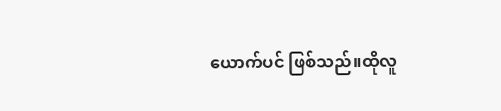ယောက်ပင် ဖြစ်သည်။ထိုလူ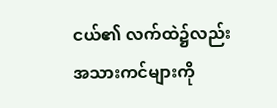ငယ်၏ လက်ထဲ၌လည်း အသားကင်များကို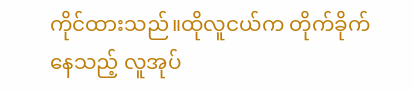ကိုင်ထားသည်။ထိုလူငယ်က တိုက်ခိုက်နေသည့် လူအုပ်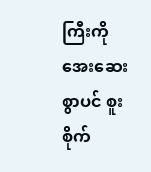ကြီးကို အေးဆေးစွာပင် စူးစိုက်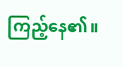ကြည့်နေ၏။